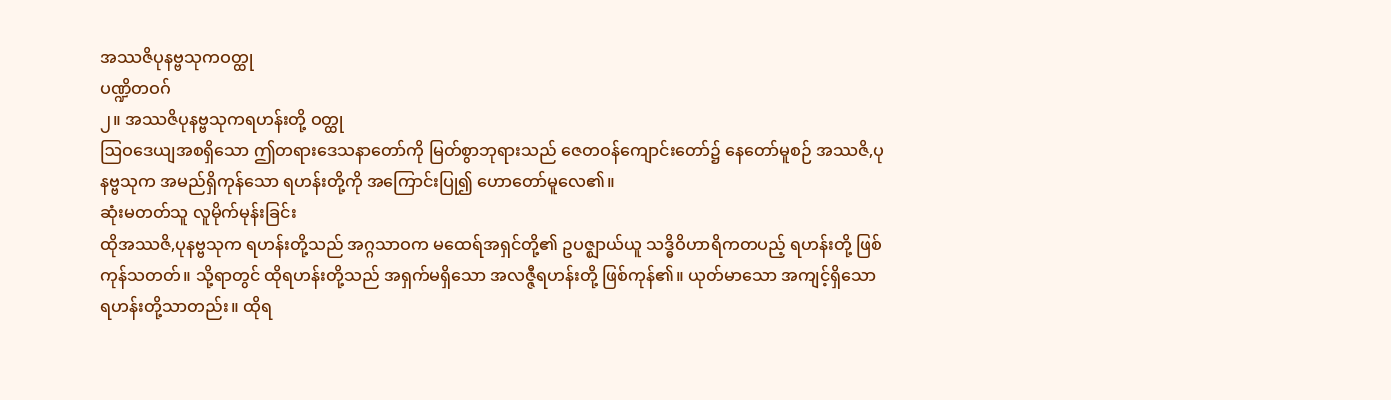အဿဇိပုနဗ္ဗသုကဝတ္ထု
ပဏ္ဍိတဝဂ်
၂။ အဿဇိပုနဗ္ဗသုကရဟန်းတို့ ဝတ္ထု
ဩဝဒေယျအစရှိသော ဤတရားဒေသနာတော်ကို မြတ်စွာဘုရားသည် ဇေတဝန်ကျောင်းတော်၌ နေတော်မူစဉ် အဿဇိ,ပုနဗ္ဗသုက အမည်ရှိကုန်သော ရဟန်းတို့ကို အကြောင်းပြု၍ ဟောတော်မူလေ၏။
ဆုံးမတတ်သူ လူမိုက်မုန်းခြင်း
ထိုအဿဇိ,ပုနဗ္ဗသုက ရဟန်းတို့သည် အဂ္ဂသာဝက မထေရ်အရှင်တို့၏ ဥပဇ္ဈာယ်ယူ သဒ္ဓိဝိဟာရိကတပည့် ရဟန်းတို့ ဖြစ်ကုန်သတတ်။ သို့ရာတွင် ထိုရဟန်းတို့သည် အရှက်မရှိသော အလဇ္ဇီရဟန်းတို့ ဖြစ်ကုန်၏။ ယုတ်မာသော အကျင့်ရှိသော ရဟန်းတို့သာတည်း။ ထိုရ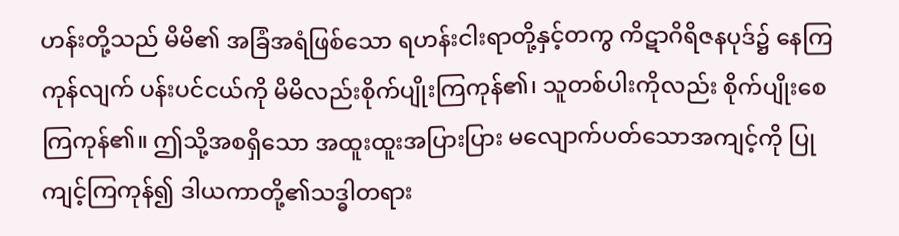ဟန်းတို့သည် မိမိ၏ အခြံအရံဖြစ်သော ရဟန်းငါးရာတို့နှင့်တကွ ကိဋာဂိရိဇနပုဒ်၌ နေကြကုန်လျက် ပန်းပင်ငယ်ကို မိမိလည်းစိုက်ပျိုးကြကုန်၏၊ သူတစ်ပါးကိုလည်း စိုက်ပျိုးစေကြကုန်၏။ ဤသို့အစရှိသော အထူးထူးအပြားပြား မလျောက်ပတ်သောအကျင့်ကို ပြုကျင့်ကြကုန်၍ ဒါယကာတို့၏သဒ္ဓါတရား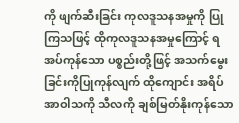ကို ဖျက်ဆီးခြင်း ကုလဒူသနအမှုကို ပြုကြသဖြင့် ထိုကုလဒူသနအမှုကြောင့် ရအပ်ကုန်သော ပစ္စည်းတို့ဖြင့် အသက်မွေးခြင်းကိုပြုကုန်လျက် ထိုကျောင်း အရိပ်အာဝါသကို သီလကို ချစ်မြတ်နိုးကုန်သော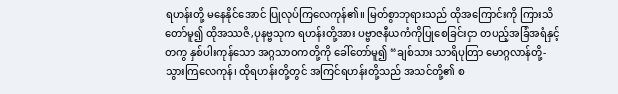ရဟန်းတို့ မနေနိုင်အောင် ပြုလုပ်ကြလေကုန်၏။ မြတ်စွာဘုရားသည် ထိုအကြောင်းကို ကြားသိတော်မူ၍ ထိုအဿဇိ,ပုနဗ္ဗသုက ရဟန်းတို့အား ပဗ္ဗာဇနီယကံကိုပြုစေခြင်းငှာ တပည့်အခြံအရံနှင့်တကွ နှစ်ပါးကုန်သော အဂ္ဂသာဝကတို့ကို ခေါ်တော်မူ၍ “ချစ်သား သာရိပုတြာ မောဂ္ဂလာန်တို့- သွားကြလေကုန်၊ ထိုရဟန်းတို့တွင် အကြင်ရဟန်းတို့သည် အသင်တို့၏ စ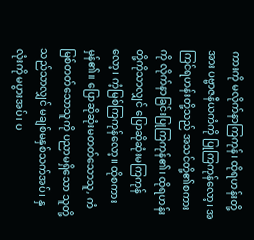ကားကို မလိုက်နာကြကုန်၊ ထိုရဟန်းတို့အား ပဗ္ဗာဇနီယကံကို ပြုကြကုန်လော့၊ အကြင်ရဟန်းတို့သည် အသင်တို့၏စကားကို လိုက်နာခြင်းပြုကြကုန်၏၊ ထိုရဟန်းတို့ကိုသာလျှင် ပြောဆိုဆုံးမကြကုန်လော့၊ ကံ့မြစ်ကြကုန်လော့။ ထိုစကား မှန်၏။ ပြောဆိုဆုံးမတတ်သောသူ, ကံမြစ်တတ်သောသူကို ပညာမရှိသော သူတို့သည်သာလျှင် မချစ်မနှစ်သက်အပ်၊ နှလုံးကို မပွားအပ်၊ ပ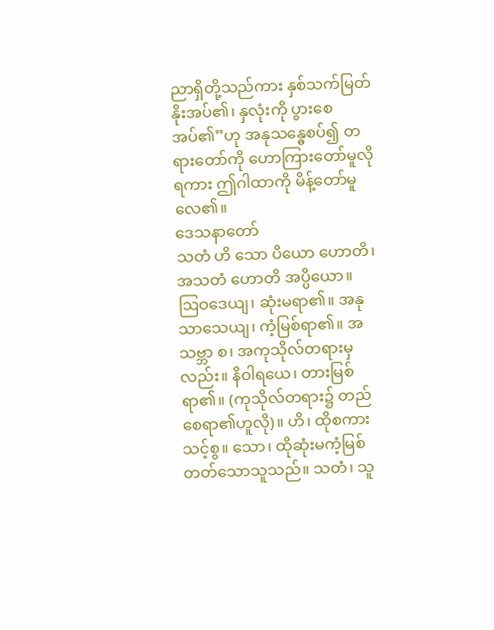ညာရှိတို့သည်ကား နှစ်သက်မြတ်နိုးအပ်၏၊ နှလုံးကို ပွားစေအပ်၏”ဟု အနုသန္ဓေစပ်၍ တရားတော်ကို ဟောကြားတော်မူလိုရကား ဤဂါထာကို မိန့်တော်မူလေ၏။
ဒေသနာတော်
သတံ ဟိ သော ပိယော ဟောတိ၊ အသတံ ဟောတိ အပ္ပိယော။
ဩဝဒေယျ၊ ဆုံးမရာ၏။ အနုသာသေယျ၊ ကံ့မြစ်ရာ၏။ အသဗ္ဘာ စ၊ အကုသိုလ်တရားမှလည်း။ နိဝါရယေ၊ တားမြစ်ရာ၏။ (ကုသိုလ်တရား၌ တည်စေရာ၏ဟူလို)။ ဟိ၊ ထိုစကား သင့်စွ။ သော၊ ထိုဆုံးမကံ့မြစ်တတ်သောသူသည်။ သတံ၊ သူ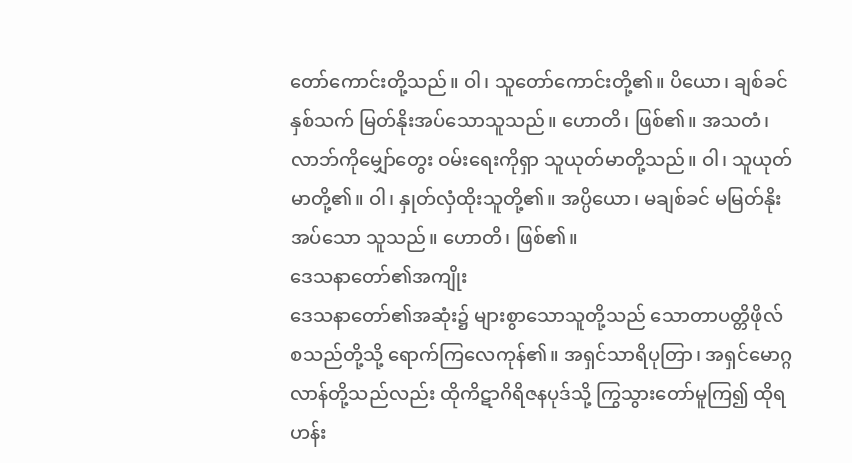တော်ကောင်းတို့သည်။ ဝါ၊ သူတော်ကောင်းတို့၏။ ပိယော၊ ချစ်ခင်နှစ်သက် မြတ်နိုးအပ်သောသူသည်။ ဟောတိ၊ ဖြစ်၏။ အသတံ၊ လာဘ်ကိုမျှော်တွေး ဝမ်းရေးကိုရှာ သူယုတ်မာတို့သည်။ ဝါ၊ သူယုတ်မာတို့၏။ ဝါ၊ နှုတ်လှံထိုးသူတို့၏။ အပ္ပိယော၊ မချစ်ခင် မမြတ်နိုးအပ်သော သူသည်။ ဟောတိ၊ ဖြစ်၏။
ဒေသနာတော်၏အကျိုး
ဒေသနာတော်၏အဆုံး၌ များစွာသောသူတို့သည် သောတာပတ္တိဖိုလ် စသည်တို့သို့ ရောက်ကြလေကုန်၏။ အရှင်သာရိပုတြာ၊ အရှင်မောဂ္ဂလာန်တို့သည်လည်း ထိုကိဋာဂိရိဇနပုဒ်သို့ ကြွသွားတော်မူကြ၍ ထိုရဟန်း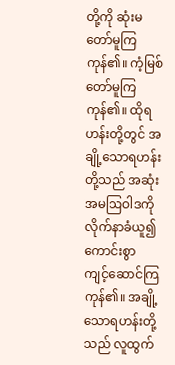တို့ကို ဆုံးမတော်မူကြကုန်၏။ ကံ့မြစ်တော်မူကြကုန်၏။ ထိုရဟန်းတို့တွင် အချို့သောရဟန်းတို့သည် အဆုံးအမဩဝါဒကို လိုက်နာခံယူ၍ ကောင်းစွာ ကျင့်ဆောင်ကြကုန်၏။ အချို့သောရဟန်းတို့သည် လူထွက်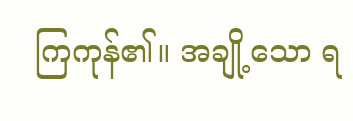ကြကုန်၏။ အချို့သော ရ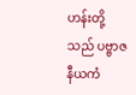ဟန်းတို့သည် ပဗ္ဗာဇနီယကံ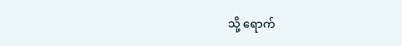သို့ ရောက်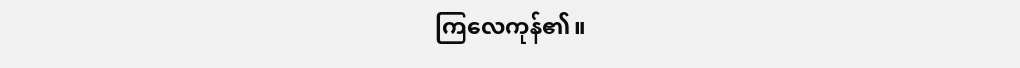ကြလေကုန်၏။